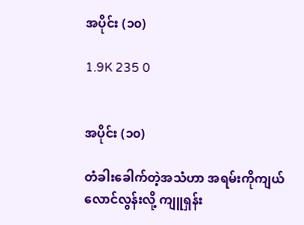အပိုင်း (၁၀)

1.9K 235 0


အပိုင်း (၁၀)

တံခါးခေါက်တဲ့အသံဟာ အရမ်းကိုကျယ်လောင်လွန်းလို့ ကျူရှန်း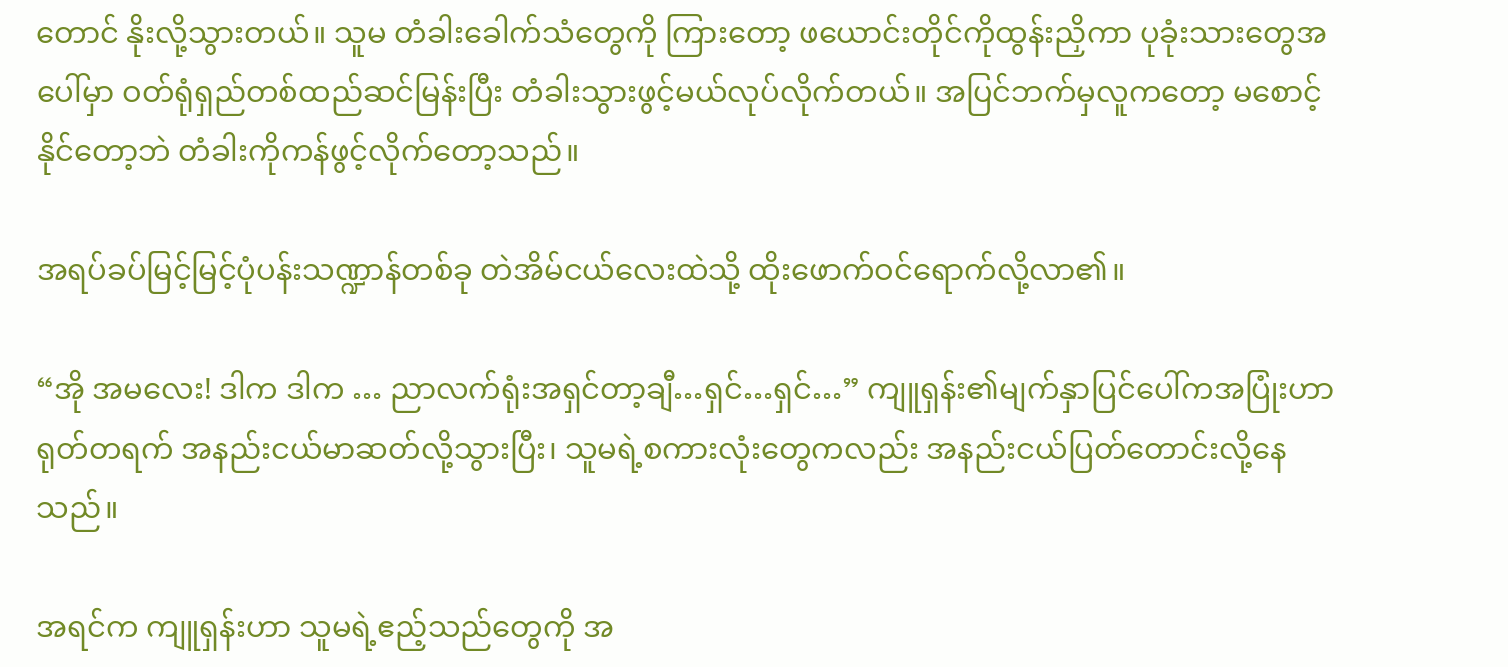တောင် နိုးလို့သွားတယ်။ သူမ တံခါးခေါက်သံတွေကို ကြားတော့ ဖယောင်းတိုင်ကိုထွန်းညှိကာ ပုခုံးသားတွေအပေါ်မှာ ဝတ်ရုံရှည်တစ်ထည်ဆင်မြန်းပြီး တံခါးသွားဖွင့်မယ်လုပ်လိုက်တယ်။ အပြင်ဘက်မှလူကတော့ မစောင့်နိုင်တော့ဘဲ တံခါးကိုကန်ဖွင့်လိုက်တော့သည်။

အရပ်ခပ်မြင့်မြင့်ပုံပန်းသဏ္ဍာန်တစ်ခု တဲအိမ်ငယ်လေးထဲသို့ ထိုးဖောက်ဝင်ရောက်လို့လာ၏။

“အို အမလေး! ဒါက ဒါက … ညာလက်ရုံးအရှင်တာ့ချီ…ရှင်…ရှင်…” ကျူရှန်း၏မျက်နှာပြင်ပေါ်ကအပြုံးဟာ ရုတ်တရက် အနည်းငယ်မာဆတ်လို့သွားပြီး၊ သူမရဲ့စကားလုံးတွေကလည်း အနည်းငယ်ပြတ်တောင်းလို့နေသည်။

အရင်က ကျူရှန်းဟာ သူမရဲ့ဧည့်သည်တွေကို အ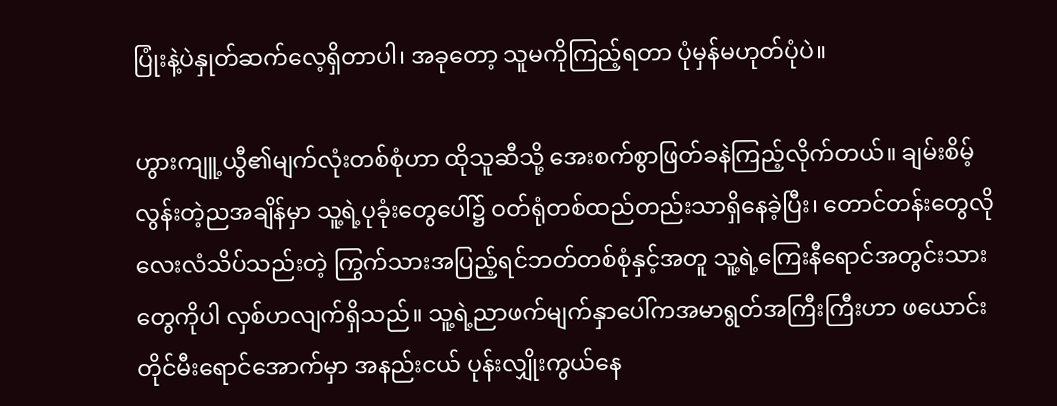ပြုံးနဲ့ပဲနှုတ်ဆက်လေ့ရှိတာပါ၊ အခုတော့ သူမကိုကြည့်ရတာ ပုံမှန်မဟုတ်ပုံပဲ။

ဟွားကျူ့ယွီ၏မျက်လုံးတစ်စုံဟာ ထိုသူဆီသို့ အေးစက်စွာဖြတ်ခနဲကြည့်လိုက်တယ်။ ချမ်းစိမ့်လွန်းတဲ့ညအချိန်မှာ သူ့ရဲ့ပုခုံးတွေပေါ်၌ ဝတ်ရုံတစ်ထည်တည်းသာရှိနေခဲ့ပြီး၊ တောင်တန်းတွေလိုလေးလံသိပ်သည်းတဲ့ ကြွက်သားအပြည့်ရင်ဘတ်တစ်စုံနှင့်အတူ သူ့ရဲ့ကြေးနီရောင်အတွင်းသားတွေကိုပါ လှစ်ဟလျက်ရှိသည်။ သူ့ရဲ့ညာဖက်မျက်နှာပေါ်ကအမာရွတ်အကြီးကြီးဟာ ဖယောင်းတိုင်မီးရောင်အောက်မှာ အနည်းငယ် ပုန်းလျှိုးကွယ်နေ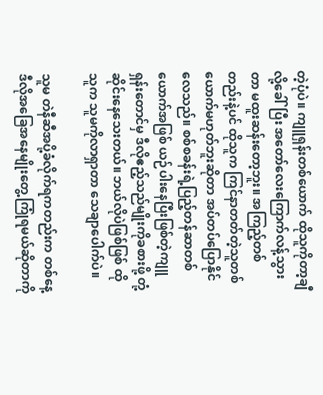တဲ့ပုံပဲ။ ကျူရှန်းတစ်ယောက် ထိုသူကိုတာ့ချီလို့ခေါ်ပြီး အတော်လေးကြောက်လန့်သွားတာ မထူးဆန်းတော့ဘူး။ အကြည့်တစ်တည်းနဲ့ပင် ထိုသူက ကြင်နာတတ်တဲ့သူတစ်ယောက်မဟုတ်ဘူးဆိုတာ အပ်တပ်ပြောနိုင်လေသည်။ စစ်စခန်းရဲ့ပြည့်တန်ဆာတစ်ယောက်အဖြစ် ယဉ်ပါးနေပြီးဖြစ်တဲ့ကျူရှန်းတောင်မှ ဒီလိုဧည့်သည်မျိုးကိုခစားဖို့ တုံ့ဆိုင်းနေသေးတယ်။ ဘယ်လိုပဲဖြစ်ဖြစ် ထိုသူက သူမကိုလာရှာတာ သေချာပေါက်ပဲ။

သူမ တဲနီဆီအပို့ခံလိုက်ရကတည်းက တစ်နေ့  ဒီလိုအခြေအနေမျိုးတွေ့ကြုံရမယ်ဆိုတာကို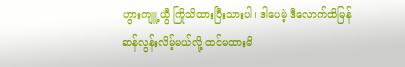ဟွားကျူ့ယွီ ကြိုသိထားပြီးသားပါ၊ ဒါပေမဲ့ ဒီလောက်ထိမြန်ဆန်လွန်းလိမ့်မယ်လို့ ထင်မထားမိ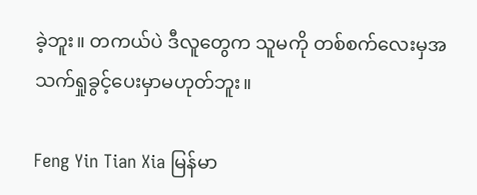ခဲ့ဘူး။ တကယ်ပဲ ဒီလူတွေက သူမကို တစ်စက်လေးမှအသက်ရှုခွင့်ပေးမှာမဟုတ်ဘူး။

Feng Yin Tian Xia မြန်မာ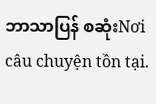ဘာသာပြန် စဆုံးNơi câu chuyện tồn tại.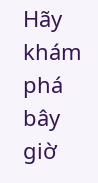Hãy khám phá bây giờ